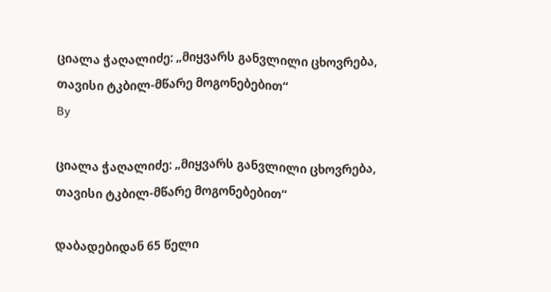ციალა ჭაღალიძე: „მიყვარს განვლილი ცხოვრება, თავისი ტკბილ-მწარე მოგონებებით“
By

ციალა ჭაღალიძე: „მიყვარს განვლილი ცხოვრება, თავისი ტკბილ-მწარე მოგონებებით“

დაბადებიდან 65 წელი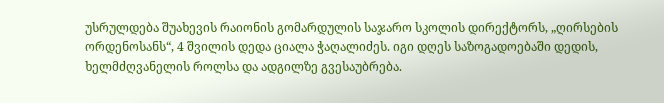უსრულდება შუახევის რაიონის გომარდულის საჯარო სკოლის დირექტორს, „ღირსების ორდენოსანს“, 4 შვილის დედა ციალა ჭაღალიძეს. იგი დღეს საზოგადოებაში დედის, ხელმძღვანელის როლსა და ადგილზე გვესაუბრება.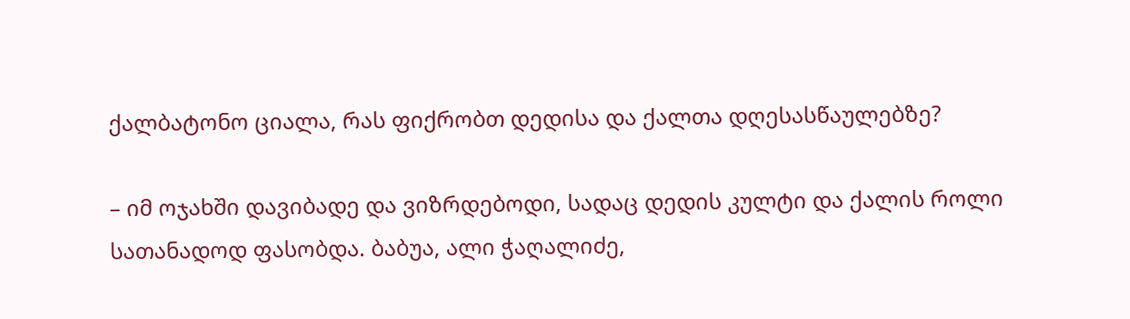ქალბატონო ციალა, რას ფიქრობთ დედისა და ქალთა დღესასწაულებზე?

– იმ ოჯახში დავიბადე და ვიზრდებოდი, სადაც დედის კულტი და ქალის როლი სათანადოდ ფასობდა. ბაბუა, ალი ჭაღალიძე,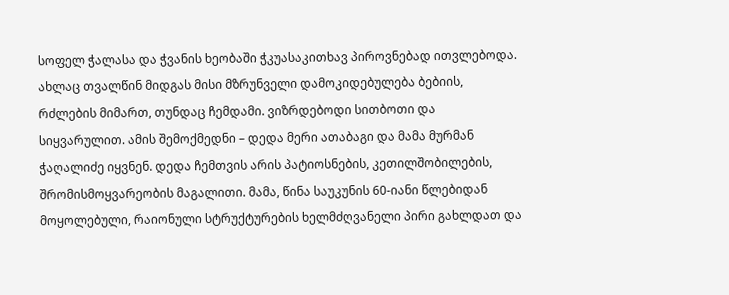სოფელ ჭალასა და ჭვანის ხეობაში ჭკუასაკითხავ პიროვნებად ითვლებოდა. ახლაც თვალწინ მიდგას მისი მზრუნველი დამოკიდებულება ბებიის, რძლების მიმართ, თუნდაც ჩემდამი. ვიზრდებოდი სითბოთი და სიყვარულით. ამის შემოქმედნი – დედა მერი ათაბაგი და მამა მურმან ჭაღალიძე იყვნენ. დედა ჩემთვის არის პატიოსნების, კეთილშობილების, შრომისმოყვარეობის მაგალითი. მამა, წინა საუკუნის 60-იანი წლებიდან მოყოლებული, რაიონული სტრუქტურების ხელმძღვანელი პირი გახლდათ და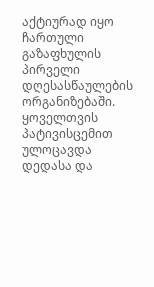აქტიურად იყო ჩართული გაზაფხულის პირველი დღესასწაულების ორგანიზებაში. ყოველთვის პატივისცემით ულოცავდა დედასა და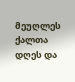მეუღლეს ქალთა დღეს და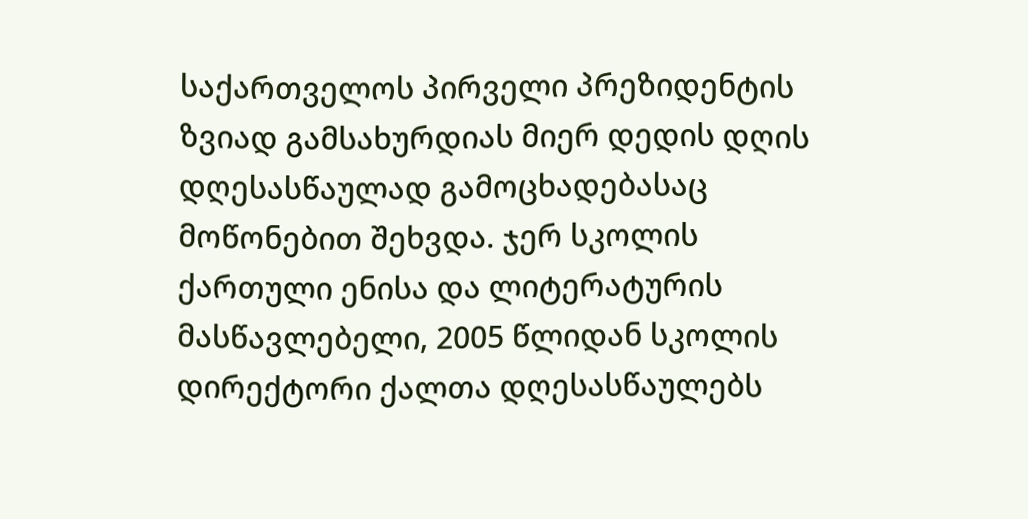საქართველოს პირველი პრეზიდენტის ზვიად გამსახურდიას მიერ დედის დღის დღესასწაულად გამოცხადებასაც მოწონებით შეხვდა. ჯერ სკოლის ქართული ენისა და ლიტერატურის მასწავლებელი, 2005 წლიდან სკოლის დირექტორი ქალთა დღესასწაულებს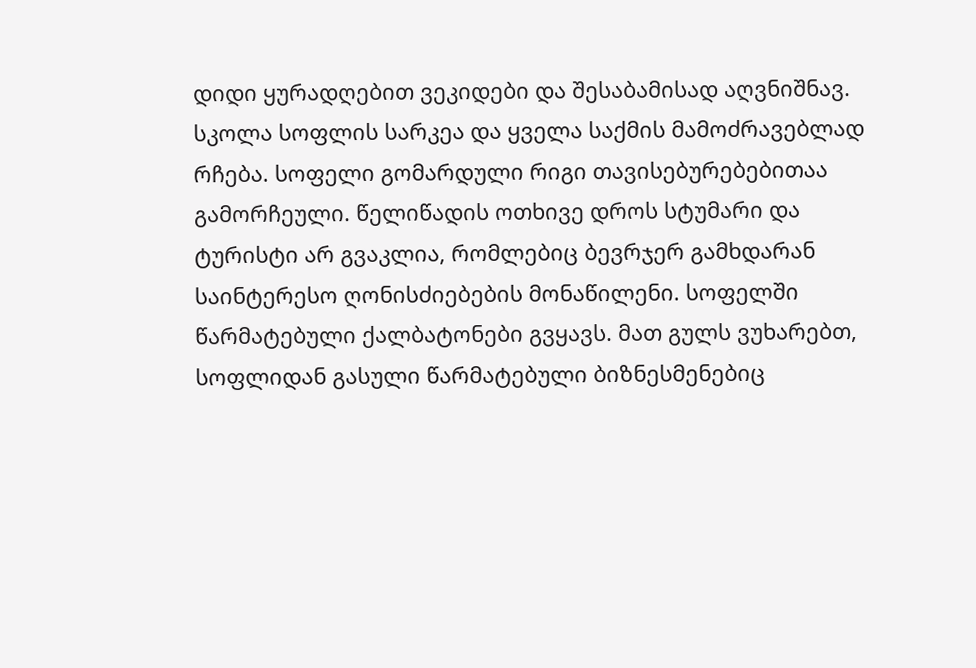დიდი ყურადღებით ვეკიდები და შესაბამისად აღვნიშნავ. სკოლა სოფლის სარკეა და ყველა საქმის მამოძრავებლად რჩება. სოფელი გომარდული რიგი თავისებურებებითაა გამორჩეული. წელიწადის ოთხივე დროს სტუმარი და ტურისტი არ გვაკლია, რომლებიც ბევრჯერ გამხდარან საინტერესო ღონისძიებების მონაწილენი. სოფელში წარმატებული ქალბატონები გვყავს. მათ გულს ვუხარებთ, სოფლიდან გასული წარმატებული ბიზნესმენებიც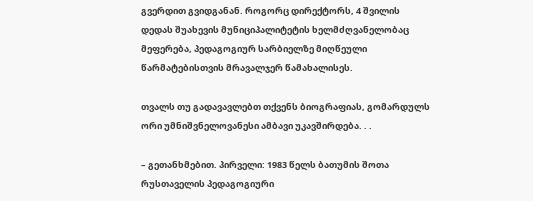გვერდით გვიდგანან. როგორც დირექტორს, 4 შვილის დედას შუახევის მუნიციპალიტეტის ხელმძღვანელობაც მეფერება, პედაგოგიურ სარბიელზე მიღწეული წარმატებისთვის მრავალჯერ წამახალისეს.

თვალს თუ გადავავლებთ თქვენს ბიოგრაფიას, გომარდულს ორი უმნიშვნელოვანესი ამბავი უკავშირდება. . .

– გეთანხმებით. პირველი: 1983 წელს ბათუმის შოთა რუსთაველის პედაგოგიური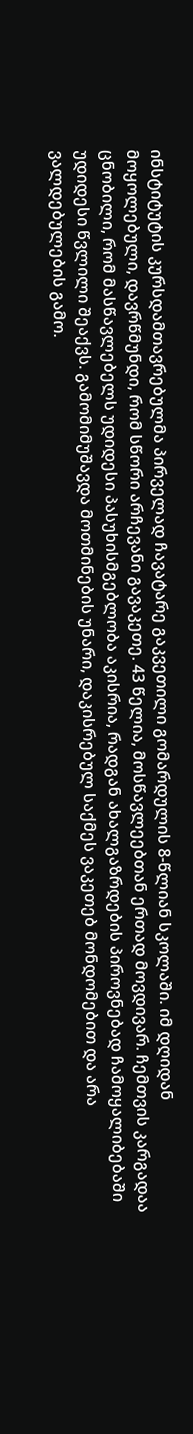ინსტიტუტის კურსდამთავრებულმა პირველად ჩავატარე გაკვეთილი გომარდულის 8-წლიან სკოლაში. იმ დღიდან მოყოლებული, დავრწმუნდი, რომ სწორი არჩევანი გავაკეთე. 43 წელია, მოსწავლეებთან ერთად მოვდივარ. ჩემთვის კარგადაა ცნობილი, რომ მასწავლებელს უდიდესი პასუხისმგებლობა აკისრია, რადგან ახალგაზრდების პიროვნებად ჩამოყალიბებაში უდიდესი წვლილი შეაქვს. გამომიმუშავდა მოთმინების უნარი, დაკისრებულ საქმეს ვაკეთებ მონდომებით და არა ვალდებულების გამო.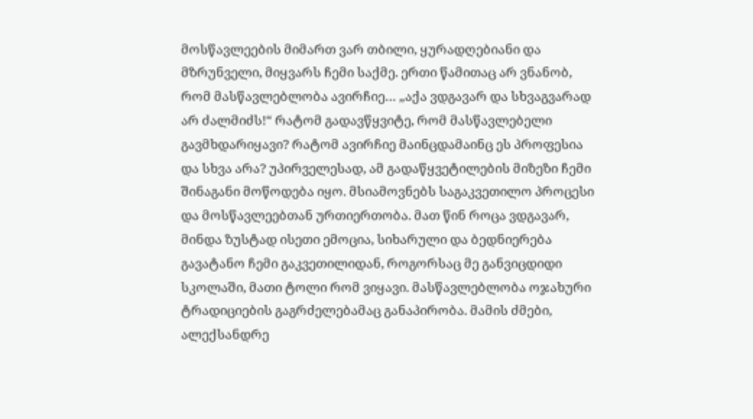მოსწავლეების მიმართ ვარ თბილი, ყურადღებიანი და მზრუნველი, მიყვარს ჩემი საქმე. ერთი წამითაც არ ვნანობ, რომ მასწავლებლობა ავირჩიე… „აქა ვდგავარ და სხვაგვარად არ ძალმიძს!“ რატომ გადავწყვიტე, რომ მასწავლებელი გავმხდარიყავი? რატომ ავირჩიე მაინცდამაინც ეს პროფესია და სხვა არა? უპირველესად, ამ გადაწყვეტილების მიზეზი ჩემი შინაგანი მოწოდება იყო. მსიამოვნებს საგაკვეთილო პროცესი და მოსწავლეებთან ურთიერთობა. მათ წინ როცა ვდგავარ, მინდა ზუსტად ისეთი ემოცია, სიხარული და ბედნიერება გავატანო ჩემი გაკვეთილიდან, როგორსაც მე განვიცდიდი სკოლაში, მათი ტოლი რომ ვიყავი. მასწავლებლობა ოჯახური ტრადიციების გაგრძელებამაც განაპირობა. მამის ძმები, ალექსანდრე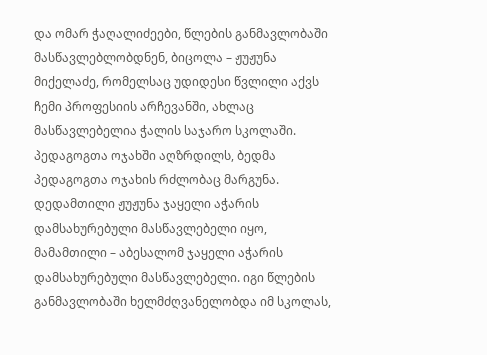და ომარ ჭაღალიძეები, წლების განმავლობაში მასწავლებლობდნენ, ბიცოლა – ჟუჟუნა მიქელაძე, რომელსაც უდიდესი წვლილი აქვს ჩემი პროფესიის არჩევანში, ახლაც მასწავლებელია ჭალის საჯარო სკოლაში. პედაგოგთა ოჯახში აღზრდილს, ბედმა პედაგოგთა ოჯახის რძლობაც მარგუნა. დედამთილი ჟუჟუნა ჯაყელი აჭარის დამსახურებული მასწავლებელი იყო, მამამთილი – აბესალომ ჯაყელი აჭარის დამსახურებული მასწავლებელი. იგი წლების განმავლობაში ხელმძღვანელობდა იმ სკოლას,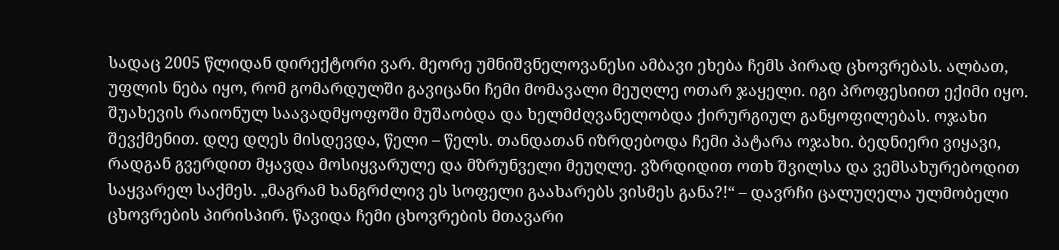სადაც 2005 წლიდან დირექტორი ვარ. მეორე უმნიშვნელოვანესი ამბავი ეხება ჩემს პირად ცხოვრებას. ალბათ, უფლის ნება იყო, რომ გომარდულში გავიცანი ჩემი მომავალი მეუღლე ოთარ ჯაყელი. იგი პროფესიით ექიმი იყო. შუახევის რაიონულ საავადმყოფოში მუშაობდა და ხელმძღვანელობდა ქირურგიულ განყოფილებას. ოჯახი შევქმენით. დღე დღეს მისდევდა, წელი – წელს. თანდათან იზრდებოდა ჩემი პატარა ოჯახი. ბედნიერი ვიყავი, რადგან გვერდით მყავდა მოსიყვარულე და მზრუნველი მეუღლე. ვზრდიდით ოთხ შვილსა და ვემსახურებოდით საყვარელ საქმეს. „მაგრამ ხანგრძლივ ეს სოფელი გაახარებს ვისმეს განა?!“ – დავრჩი ცალუღელა ულმობელი ცხოვრების პირისპირ. წავიდა ჩემი ცხოვრების მთავარი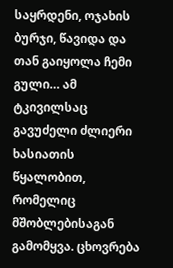საყრდენი, ოჯახის ბურჯი, წავიდა და თან გაიყოლა ჩემი გული… ამ ტკივილსაც გავუძელი ძლიერი ხასიათის წყალობით, რომელიც მშობლებისაგან გამომყვა. ცხოვრება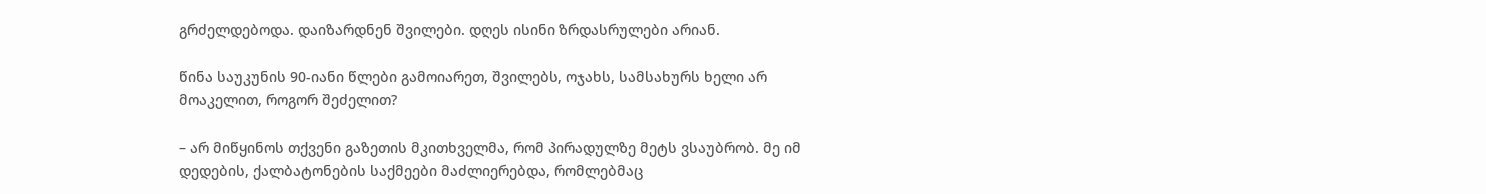გრძელდებოდა. დაიზარდნენ შვილები. დღეს ისინი ზრდასრულები არიან.

წინა საუკუნის 90-იანი წლები გამოიარეთ, შვილებს, ოჯახს, სამსახურს ხელი არ მოაკელით, როგორ შეძელით?

– არ მიწყინოს თქვენი გაზეთის მკითხველმა, რომ პირადულზე მეტს ვსაუბრობ. მე იმ დედების, ქალბატონების საქმეები მაძლიერებდა, რომლებმაც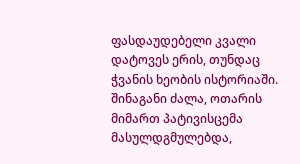ფასდაუდებელი კვალი დატოვეს ერის, თუნდაც ჭვანის ხეობის ისტორიაში. შინაგანი ძალა, ოთარის მიმართ პატივისცემა მასულდგმულებდა,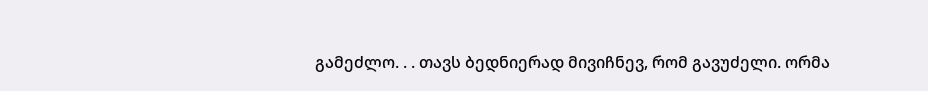გამეძლო. . . თავს ბედნიერად მივიჩნევ, რომ გავუძელი. ორმა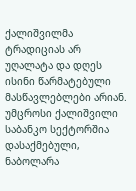ქალიშვილმა ტრადიციას არ უღალატა და დღეს ისინი წარმატებული მასწავლებლები არიან. უმცროსი ქალიშვილი საბანკო სექტორშია დასაქმებული, ნაბოლარა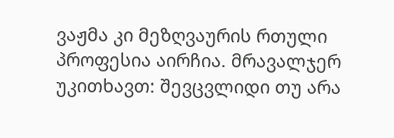ვაჟმა კი მეზღვაურის რთული პროფესია აირჩია. მრავალჯერ უკითხავთ: შევცვლიდი თუ არა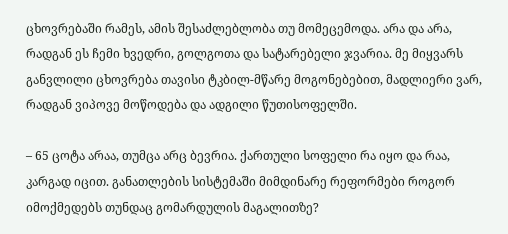ცხოვრებაში რამეს, ამის შესაძლებლობა თუ მომეცემოდა. არა და არა, რადგან ეს ჩემი ხვედრი, გოლგოთა და სატარებელი ჯვარია. მე მიყვარს განვლილი ცხოვრება თავისი ტკბილ-მწარე მოგონებებით, მადლიერი ვარ, რადგან ვიპოვე მოწოდება და ადგილი წუთისოფელში.

– 65 ცოტა არაა, თუმცა არც ბევრია. ქართული სოფელი რა იყო და რაა, კარგად იცით. განათლების სისტემაში მიმდინარე რეფორმები როგორ იმოქმედებს თუნდაც გომარდულის მაგალითზე?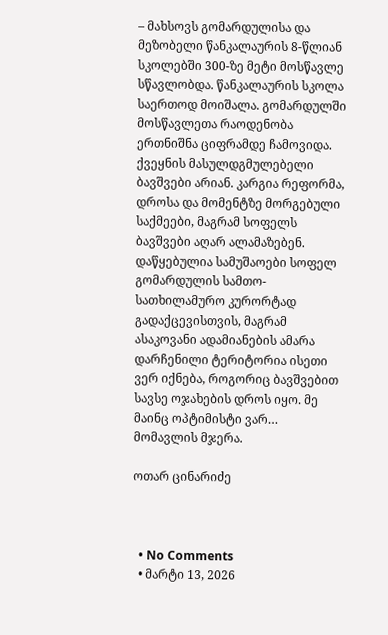– მახსოვს გომარდულისა და მეზობელი წანკალაურის 8-წლიან სკოლებში 300-ზე მეტი მოსწავლე სწავლობდა. წანკალაურის სკოლა საერთოდ მოიშალა. გომარდულში მოსწავლეთა რაოდენობა ერთნიშნა ციფრამდე ჩამოვიდა. ქვეყნის მასულდგმულებელი ბავშვები არიან. კარგია რეფორმა, დროსა და მომენტზე მორგებული საქმეები, მაგრამ სოფელს ბავშვები აღარ ალამაზებენ. დაწყებულია სამუშაოები სოფელ გომარდულის სამთო-სათხილამურო კურორტად გადაქცევისთვის, მაგრამ ასაკოვანი ადამიანების ამარა დარჩენილი ტერიტორია ისეთი ვერ იქნება, როგორიც ბავშვებით სავსე ოჯახების დროს იყო. მე მაინც ოპტიმისტი ვარ… მომავლის მჯერა.

ოთარ ცინარიძე



  • No Comments
  • მარტი 13, 2026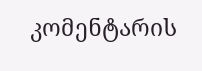კომენტარის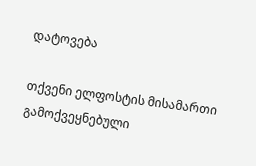დატოვება

თქვენი ელფოსტის მისამართი გამოქვეყნებული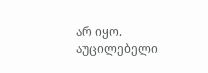არ იყო. აუცილებელი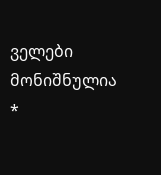ველები მონიშნულია *